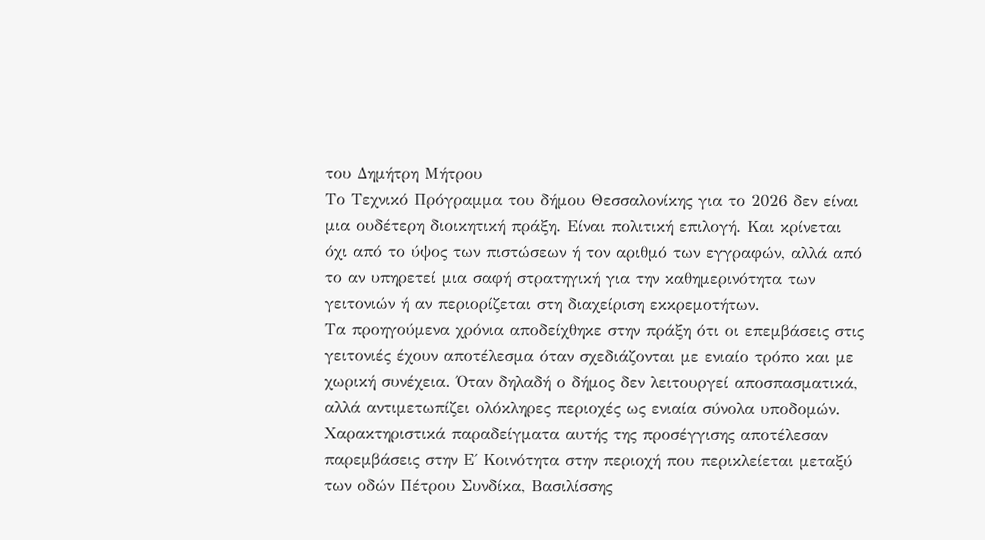του Δημήτρη Μήτρου
Το Τεχνικό Πρόγραμμα του δήμου Θεσσαλονίκης για το 2026 δεν είναι μια ουδέτερη διοικητική πράξη. Είναι πολιτική επιλογή. Και κρίνεται όχι από το ύψος των πιστώσεων ή τον αριθμό των εγγραφών, αλλά από το αν υπηρετεί μια σαφή στρατηγική για την καθημερινότητα των γειτονιών ή αν περιορίζεται στη διαχείριση εκκρεμοτήτων.
Τα προηγούμενα χρόνια αποδείχθηκε στην πράξη ότι οι επεμβάσεις στις γειτονιές έχουν αποτέλεσμα όταν σχεδιάζονται με ενιαίο τρόπο και με χωρική συνέχεια. Όταν δηλαδή ο δήμος δεν λειτουργεί αποσπασματικά, αλλά αντιμετωπίζει ολόκληρες περιοχές ως ενιαία σύνολα υποδομών.
Χαρακτηριστικά παραδείγματα αυτής της προσέγγισης αποτέλεσαν παρεμβάσεις στην Ε΄ Κοινότητα στην περιοχή που περικλείεται μεταξύ των οδών Πέτρου Συνδίκα, Βασιλίσσης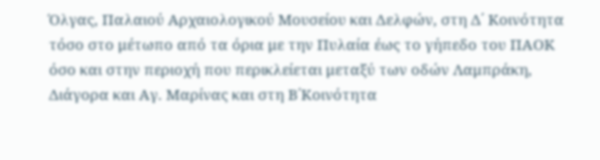Όλγας, Παλαιού Αρχαιολογικού Μουσείου και Δελφών, στη Δ΄ Κοινότητα τόσο στο μέτωπο από τα όρια με την Πυλαία έως το γήπεδο του ΠΑΟΚ όσο και στην περιοχή που περικλείεται μεταξύ των οδών Λαμπράκη, Διάγορα και Αγ. Μαρίνας και στη Β΄Κοινότητα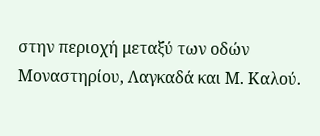στην περιοχή μεταξύ των οδών Μοναστηρίου, Λαγκαδά και Μ. Καλού.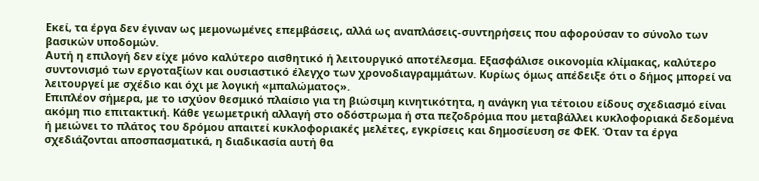Εκεί, τα έργα δεν έγιναν ως μεμονωμένες επεμβάσεις, αλλά ως αναπλάσεις-συντηρήσεις που αφορούσαν το σύνολο των βασικών υποδομών.
Αυτή η επιλογή δεν είχε μόνο καλύτερο αισθητικό ή λειτουργικό αποτέλεσμα. Εξασφάλισε οικονομία κλίμακας, καλύτερο συντονισμό των εργοταξίων και ουσιαστικό έλεγχο των χρονοδιαγραμμάτων. Κυρίως όμως απέδειξε ότι ο δήμος μπορεί να λειτουργεί με σχέδιο και όχι με λογική «μπαλώματος».
Επιπλέον σήμερα, με το ισχύον θεσμικό πλαίσιο για τη βιώσιμη κινητικότητα, η ανάγκη για τέτοιου είδους σχεδιασμό είναι ακόμη πιο επιτακτική. Κάθε γεωμετρική αλλαγή στο οδόστρωμα ή στα πεζοδρόμια που μεταβάλλει κυκλοφοριακά δεδομένα ή μειώνει το πλάτος του δρόμου απαιτεί κυκλοφοριακές μελέτες, εγκρίσεις και δημοσίευση σε ΦΕΚ. Όταν τα έργα σχεδιάζονται αποσπασματικά, η διαδικασία αυτή θα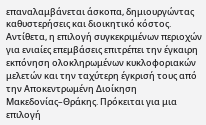επαναλαμβάνεται άσκοπα, δημιουργώντας καθυστερήσεις και διοικητικό κόστος.
Αντίθετα, η επιλογή συγκεκριμένων περιοχών για ενιαίες επεμβάσεις επιτρέπει την έγκαιρη εκπόνηση ολοκληρωμένων κυκλοφοριακών μελετών και την ταχύτερη έγκρισή τους από την Αποκεντρωμένη Διοίκηση Μακεδονίας–Θράκης. Πρόκειται για μια επιλογή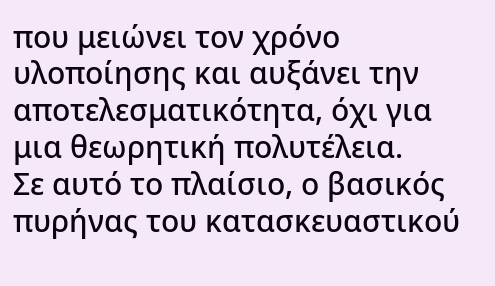που μειώνει τον χρόνο υλοποίησης και αυξάνει την αποτελεσματικότητα, όχι για μια θεωρητική πολυτέλεια.
Σε αυτό το πλαίσιο, ο βασικός πυρήνας του κατασκευαστικού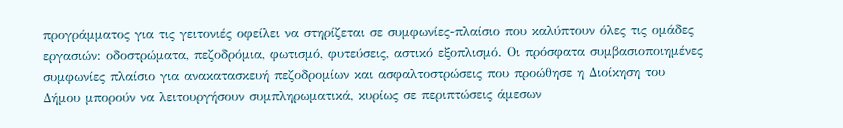προγράμματος για τις γειτονιές οφείλει να στηρίζεται σε συμφωνίες-πλαίσιο που καλύπτουν όλες τις ομάδες εργασιών: οδοστρώματα, πεζοδρόμια, φωτισμό, φυτεύσεις, αστικό εξοπλισμό. Οι πρόσφατα συμβασιοποιημένες συμφωνίες πλαίσιο για ανακατασκευή πεζοδρομίων και ασφαλτοστρώσεις που προώθησε η Διοίκηση του Δήμου μπορούν να λειτουργήσουν συμπληρωματικά, κυρίως σε περιπτώσεις άμεσων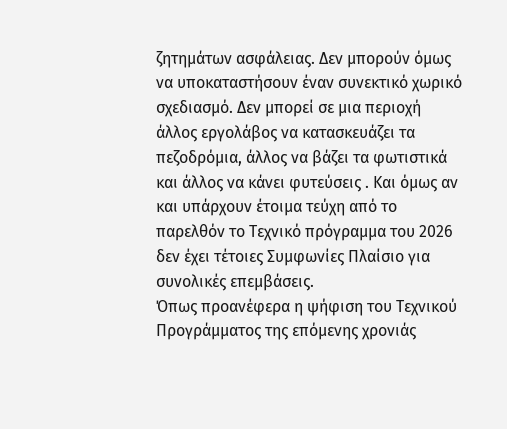ζητημάτων ασφάλειας. Δεν μπορούν όμως να υποκαταστήσουν έναν συνεκτικό χωρικό σχεδιασμό. Δεν μπορεί σε μια περιοχή άλλος εργολάβος να κατασκευάζει τα πεζοδρόμια, άλλος να βάζει τα φωτιστικά και άλλος να κάνει φυτεύσεις . Και όμως αν και υπάρχουν έτοιμα τεύχη από το παρελθόν το Τεχνικό πρόγραμμα του 2026 δεν έχει τέτοιες Συμφωνίες Πλαίσιο για συνολικές επεμβάσεις.
Όπως προανέφερα η ψήφιση του Τεχνικού Προγράμματος της επόμενης χρονιάς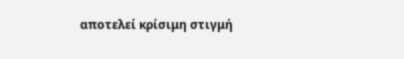αποτελεί κρίσιμη στιγμή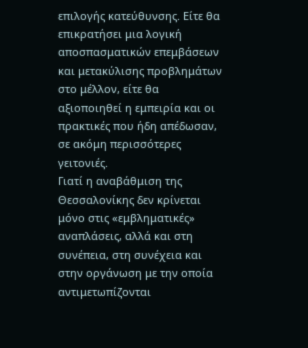επιλογής κατεύθυνσης. Είτε θα επικρατήσει μια λογική αποσπασματικών επεμβάσεων και μετακύλισης προβλημάτων στο μέλλον, είτε θα αξιοποιηθεί η εμπειρία και οι πρακτικές που ήδη απέδωσαν, σε ακόμη περισσότερες γειτονιές.
Γιατί η αναβάθμιση της Θεσσαλονίκης δεν κρίνεται μόνο στις «εμβληματικές» αναπλάσεις, αλλά και στη συνέπεια, στη συνέχεια και στην οργάνωση με την οποία αντιμετωπίζονται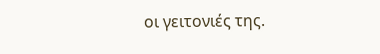οι γειτονιές της.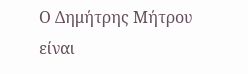Ο Δημήτρης Μήτρου είναι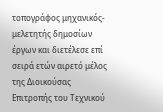τοπογράφος μηχανικός-μελετητής δημοσίων έργων και διετέλεσε επί σειρά ετών αιρετό μέλος της Διοικούσας Επιτροπής του Τεχνικού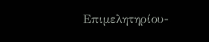Επιμελητηρίου-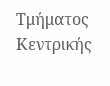Τμήματος Κεντρικής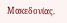Μακεδονίας.